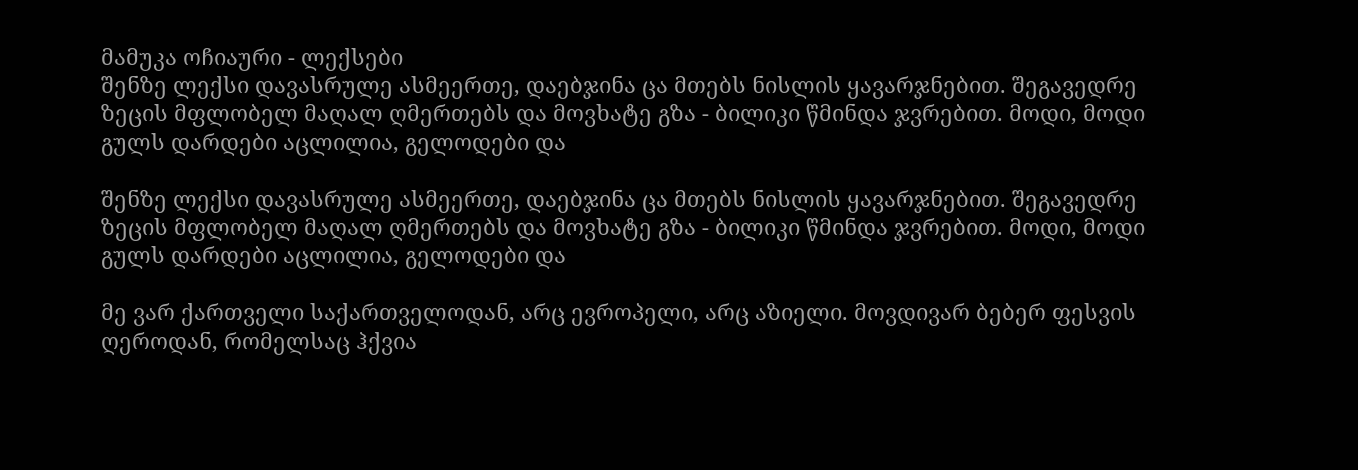მამუკა ოჩიაური - ლექსები
შენზე ლექსი დავასრულე ასმეერთე, დაებჯინა ცა მთებს ნისლის ყავარჯნებით. შეგავედრე ზეცის მფლობელ მაღალ ღმერთებს და მოვხატე გზა - ბილიკი წმინდა ჯვრებით. მოდი, მოდი გულს დარდები აცლილია, გელოდები და

შენზე ლექსი დავასრულე ასმეერთე, დაებჯინა ცა მთებს ნისლის ყავარჯნებით. შეგავედრე ზეცის მფლობელ მაღალ ღმერთებს და მოვხატე გზა - ბილიკი წმინდა ჯვრებით. მოდი, მოდი გულს დარდები აცლილია, გელოდები და

მე ვარ ქართველი საქართველოდან, არც ევროპელი, არც აზიელი. მოვდივარ ბებერ ფესვის ღეროდან, რომელსაც ჰქვია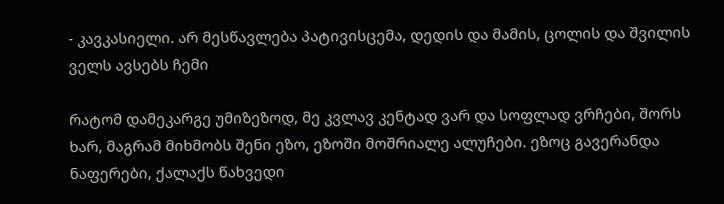- კავკასიელი. არ მესწავლება პატივისცემა, დედის და მამის, ცოლის და შვილის ველს ავსებს ჩემი

რატომ დამეკარგე უმიზეზოდ, მე კვლავ კენტად ვარ და სოფლად ვრჩები, შორს ხარ, მაგრამ მიხმობს შენი ეზო, ეზოში მოშრიალე ალუჩები. ეზოც გავერანდა ნაფერები, ქალაქს წახვედი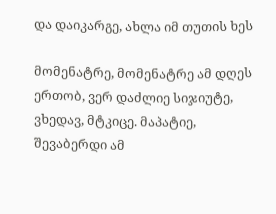და დაიკარგე, ახლა იმ თუთის ხეს

მომენატრე, მომენატრე ამ დღეს ერთობ, ვერ დაძლიე სიჯიუტე, ვხედავ, მტკიცე. მაპატიე, შევაბერდი ამ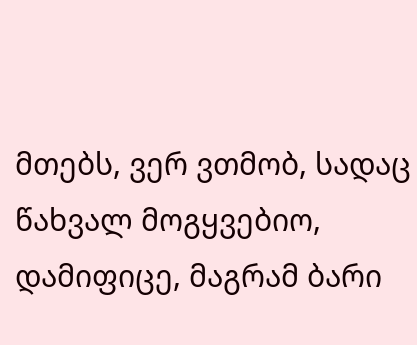მთებს, ვერ ვთმობ, სადაც წახვალ მოგყვებიო, დამიფიცე, მაგრამ ბარი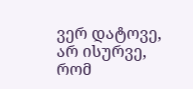ვერ დატოვე, არ ისურვე, რომ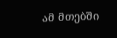ამ მთებში